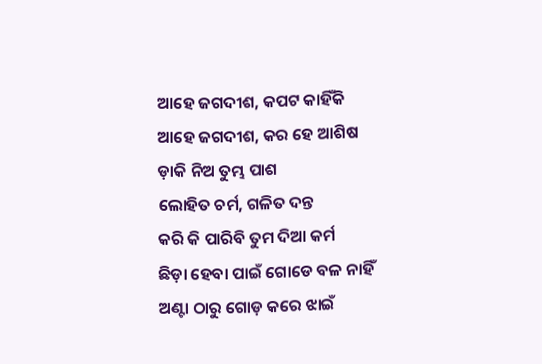ଆହେ ଜଗଦୀଶ, କପଟ କାହିଁକି
ଆହେ ଜଗଦୀଶ, କର ହେ ଆଶିଷ
ଡ଼ାକି ନିଅ ତୁମ୍ଭ ପାଶ
ଲୋହିତ ଚର୍ମ, ଗଳିତ ଦନ୍ତ
କରି କି ପାରିବି ତୁମ ଦିଆ କର୍ମ
ଛିଡ଼ା ହେବା ପାଇଁ ଗୋଡେ ବଳ ନାହିଁ
ଅଣ୍ଟା ଠାରୁ ଗୋଡ଼ କରେ ଝାଇଁ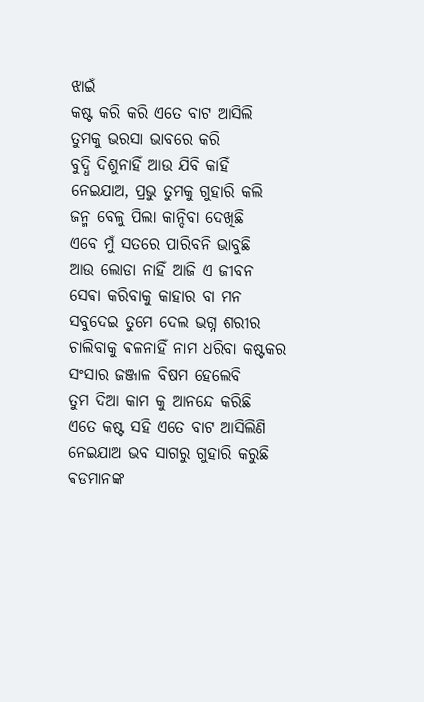ଝାଇଁ
କଷ୍ଟ କରି କରି ଏତେ ବାଟ ଆସିଲି
ତୁମକୁ ଭରସା ଭାବରେ କରି
ବୁଦ୍ଧି ଦିଶୁନାହିଁ ଆଉ ଯିବି କାହିଁ
ନେଇଯାଅ, ପ୍ରଭୁ ତୁମକୁ ଗୁହାରି କଲି
ଜନ୍ମ ବେଳୁ ପିଲା କାନ୍ଦିବା ଦେଖିଛି
ଏବେ ମୁଁ ସତରେ ପାରିବନି ଭାବୁଛି
ଆଉ ଲୋଡା ନାହିଁ ଆଜି ଏ ଜୀବନ
ସେଵା କରିବାକୁ କାହାର ବା ମନ
ସବୁଦେଇ ତୁମେ ଦେଲ ଭଗ୍ନ ଶରୀର
ଚାଲିବାକୁ ଵଳନାହିଁ ନାମ ଧରିବା କଷ୍ଟକର
ସଂସାର ଜଞ୍ଜାଳ ବିଷମ ହେଲେବି
ତୁମ ଦିଆ କାମ କୁ ଆନନ୍ଦେ କରିଛି
ଏତେ କଷ୍ଟ ସହି ଏତେ ବାଟ ଆସିଲିଣି
ନେଇଯାଅ ଭବ ସାଗରୁ ଗୁହାରି କରୁଛି
ଵଡମାନଙ୍କ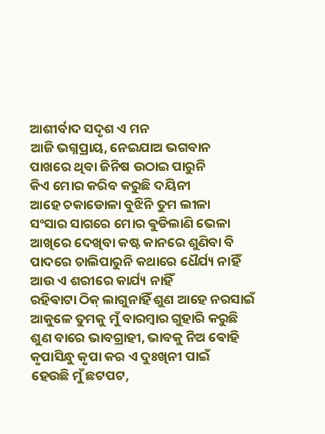ଆଶୀର୍ବାଦ ସଦୃଶ ଏ ମନ
ଆଜି ଭଗ୍ନପ୍ରାୟ, ନେଇଯାଅ ଭଗବାନ
ପାଖରେ ଥିବା ଜିନିଷ ଉଠାଇ ପାରୁନି
କିଏ ମୋର କରିବ କରୁଛି ଦୟିନୀ
ଆହେ ଚକାଡୋଳା ବୁଝିନି ତୁମ ଲୀଳା
ସଂସାର ସାଗରେ ମୋର ଵୁଡିଲାଣି ଭେଳା
ଆଖିରେ ଦେଖିବା କଷ୍ଟ କାନରେ ଶୁଣିବା ବି
ପାଦରେ ଚାଲିପାରୁନି କଥାରେ ଧୈର୍ଯ୍ୟ ନାହିଁ
ଆଉ ଏ ଶରୀରେ କାର୍ଯ୍ୟ ନାହିଁ
ରହିଵାଟା ଠିକ୍ ଲାଗୁନାହିଁ ଶୁଣ ଆହେ ନରସାଇଁ
ଆକୁଳେ ତୁମକୁ ମୁଁ ବାରମ୍ବାର ଗୁହାରି କରୁଛି
ଶୁଣ ବାରେ ଭାବଗ୍ରାହୀ, ଭାବକୁ ନିଅ ଵୋହି
କୃପାସିନ୍ଧୁ କୃପା କର ଏ ଦୁଃଖିନୀ ପାଇଁ
ହେଉଛି ମୁଁ ଛଟପଟ,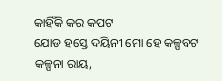କାହିଁକି କର କପଟ
ଯୋଡ ହସ୍ତେ ଦୟିନୀ ମୋ ହେ କଳ୍ପବଟ
କଳ୍ପନା ରାୟ,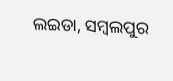ଲଇଡା, ସମ୍ବଲପୁର